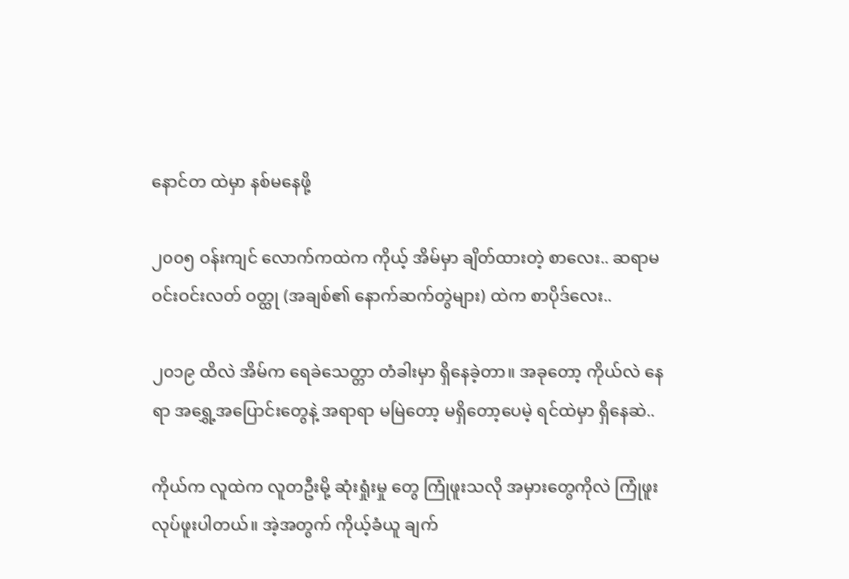နောင်တ ထဲမှာ နစ်မနေဖို့

၂၀၀၅ ဝန်းကျင် လောက်ကထဲက ကိုယ့် အိမ်မှာ ချိတ်ထားတဲ့ စာလေး.. ဆရာမ ဝင်းဝင်းလတ် ဝတ္ထု (အချစ်၏ နောက်ဆက်တွဲများ) ထဲက စာပိုဒ်လေး..

၂၀၁၉ ထိလဲ အိမ်က ရေခဲသေတ္တာ တံခါးမှာ ရှိနေခဲ့တာ။ အခုတော့ ကိုယ်လဲ နေရာ အရွှေ့အပြောင်းတွေနဲ့ အရာရာ မမြဲတော့ မရှိတော့ပေမဲ့ ရင်ထဲမှာ ရှိနေဆဲ..

ကိုယ်က လူထဲက လူတဦးမို့ ဆုံးရှုံးမှု တွေ ကြုံဖူးသလို အမှားတွေကိုလဲ ကြုံဖူး လုပ်ဖူးပါတယ်။ အဲ့အတွက် ကိုယ့်ခံယူ ချက်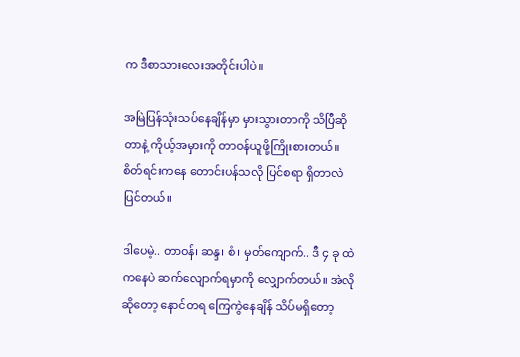က ဒီစာသားလေးအတိုင်းပါပဲ။

အမြဲပြန်သုံးသပ်နေချိန်မှာ မှားသွားတာကို သိပြီဆိုတာနဲ့ ကိုယ့်အမှားကို တာဝန်ယူဖို့ကြိုးစားတယ်။ စိတ်ရင်းကနေ တောင်းပန်သလို ပြင်စရာ ရှိတာလဲ ပြင်တယ်။

ဒါပေမဲ့.. တာဝန်၊ ဆန္ဒ၊ စံ၊ မှတ်ကျောက်.. ဒီ ၄ ခု ထဲကနေပဲ ဆက်လျောက်ရမှာကို လျှောက်တယ်။ အဲလိုဆိုတော့ နောင်တရ ကြေကွဲနေချိန် သိပ်မရှိတော့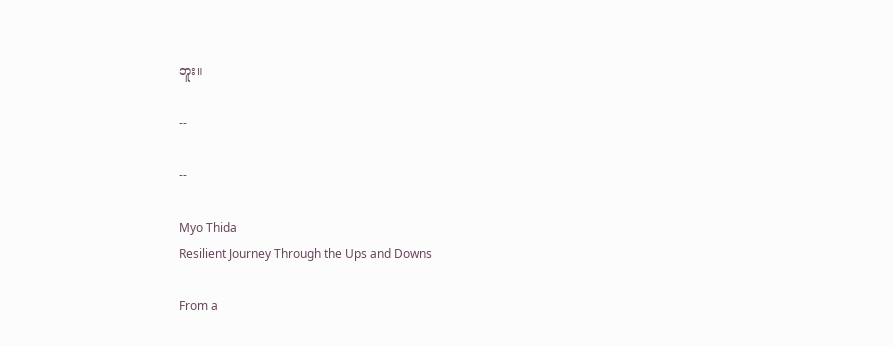ဘူး။

--

--

Myo Thida
Resilient Journey Through the Ups and Downs

From a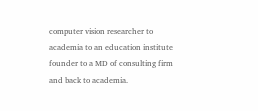computer vision researcher to academia to an education institute founder to a MD of consulting firm and back to academia.